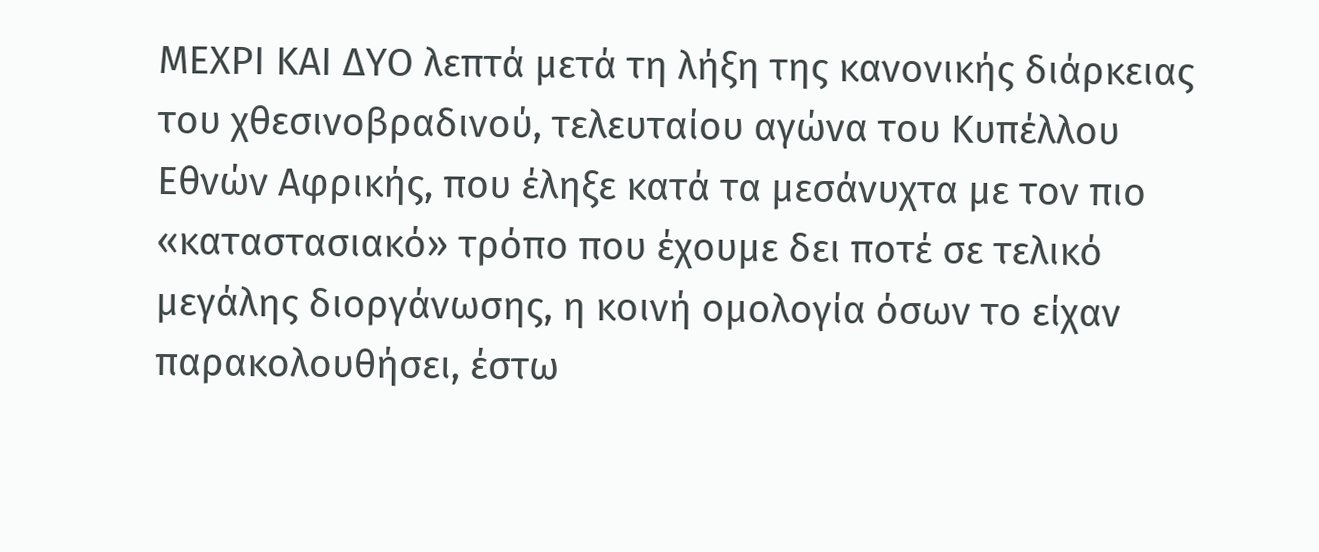ΜΕΧΡΙ ΚΑΙ ΔΥΟ λεπτά μετά τη λήξη της κανονικής διάρκειας του χθεσινοβραδινού, τελευταίου αγώνα του Κυπέλλου Εθνών Αφρικής, που έληξε κατά τα μεσάνυχτα με τον πιο «καταστασιακό» τρόπο που έχουμε δει ποτέ σε τελικό μεγάλης διοργάνωσης, η κοινή ομολογία όσων το είχαν παρακολουθήσει, έστω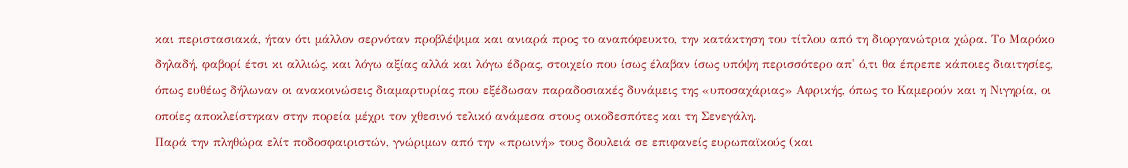και περιστασιακά, ήταν ότι μάλλον σερνόταν προβλέψιμα και ανιαρά προς το αναπόφευκτο, την κατάκτηση του τίτλου από τη διοργανώτρια χώρα. Το Μαρόκο δηλαδή, φαβορί έτσι κι αλλιώς, και λόγω αξίας αλλά και λόγω έδρας, στοιχείο που ίσως έλαβαν ίσως υπόψη περισσότερο απ' ό,τι θα έπρεπε κάποιες διαιτησίες, όπως ευθέως δήλωναν οι ανακοινώσεις διαμαρτυρίας που εξέδωσαν παραδοσιακές δυνάμεις της «υποσαχάριας» Αφρικής, όπως το Καμερούν και η Νιγηρία, οι οποίες αποκλείστηκαν στην πορεία μέχρι τον χθεσινό τελικό ανάμεσα στους οικοδεσπότες και τη Σενεγάλη.
Παρά την πληθώρα ελίτ ποδοσφαιριστών, γνώριμων από την «πρωινή» τους δουλειά σε επιφανείς ευρωπαϊκούς (και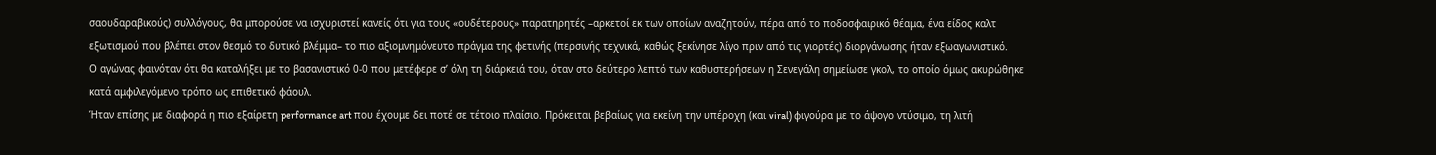σαουδαραβικούς) συλλόγους, θα μπορούσε να ισχυριστεί κανείς ότι για τους «ουδέτερους» παρατηρητές –αρκετοί εκ των οποίων αναζητούν, πέρα από το ποδοσφαιρικό θέαμα, ένα είδος καλτ εξωτισμού που βλέπει στον θεσμό το δυτικό βλέμμα– το πιο αξιομνημόνευτο πράγμα της φετινής (περσινής τεχνικά, καθώς ξεκίνησε λίγο πριν από τις γιορτές) διοργάνωσης ήταν εξωαγωνιστικό.
Ο αγώνας φαινόταν ότι θα καταλήξει με το βασανιστικό 0-0 που μετέφερε σ’ όλη τη διάρκειά του, όταν στο δεύτερο λεπτό των καθυστερήσεων η Σενεγάλη σημείωσε γκολ, το οποίο όμως ακυρώθηκε κατά αμφιλεγόμενο τρόπο ως επιθετικό φάουλ.
Ήταν επίσης με διαφορά η πιο εξαίρετη performance art που έχουμε δει ποτέ σε τέτοιο πλαίσιο. Πρόκειται βεβαίως για εκείνη την υπέροχη (και viral) φιγούρα με το άψογο ντύσιμο, τη λιτή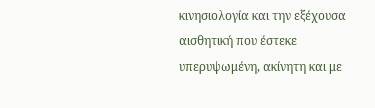κινησιολογία και την εξέχουσα αισθητική που έστεκε υπερυψωμένη, ακίνητη και με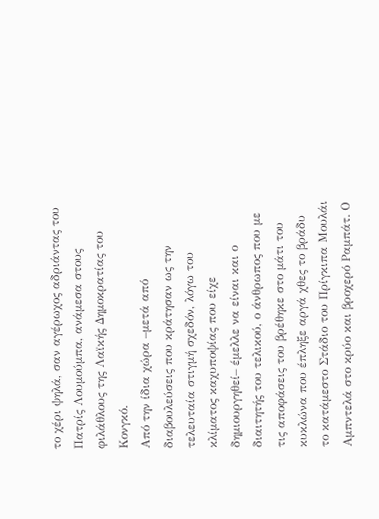το χέρι ψηλά, σαν αγέρωχος αδριάντας του Πατρίς Λουμούμπα, ανάμεσα στους φιλάθλους της Λαϊκής Δημοκρατίας του Κονγκό.
Από την ίδια χώρα –μετά από διαβουλεύσεις που κράτησαν ως την τελευταία στιγμή σχεδόν, λόγω του κλίματος καχυποψίας που είχε δημιουργηθεί– έμελλε να είναι και ο διαιτητής του τελικού, ο άνθρωπος που με τις αποφάσεις του βρέθηκε στο μάτι του κυκλώνα που έπληξε αργά χθες το βράδυ το κατάμεστο Στάδιο του Πρίγκιπα Μουλάι Αμπντελά στο κρύο και βροχερό Ραμπάτ. Ο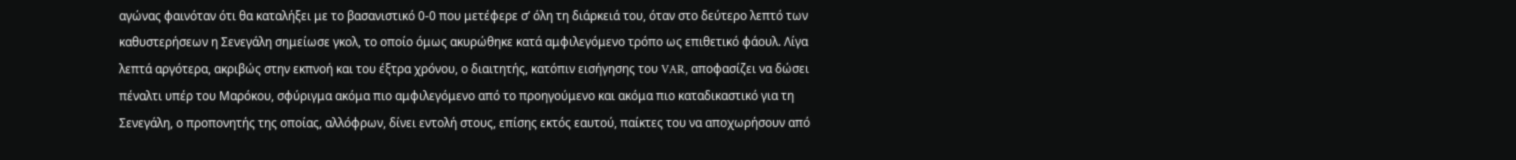αγώνας φαινόταν ότι θα καταλήξει με το βασανιστικό 0-0 που μετέφερε σ’ όλη τη διάρκειά του, όταν στο δεύτερο λεπτό των καθυστερήσεων η Σενεγάλη σημείωσε γκολ, το οποίο όμως ακυρώθηκε κατά αμφιλεγόμενο τρόπο ως επιθετικό φάουλ. Λίγα λεπτά αργότερα, ακριβώς στην εκπνοή και του έξτρα χρόνου, ο διαιτητής, κατόπιν εισήγησης του VAR, αποφασίζει να δώσει πέναλτι υπέρ του Μαρόκου, σφύριγμα ακόμα πιο αμφιλεγόμενο από το προηγούμενο και ακόμα πιο καταδικαστικό για τη Σενεγάλη, ο προπονητής της οποίας, αλλόφρων, δίνει εντολή στους, επίσης εκτός εαυτού, παίκτες του να αποχωρήσουν από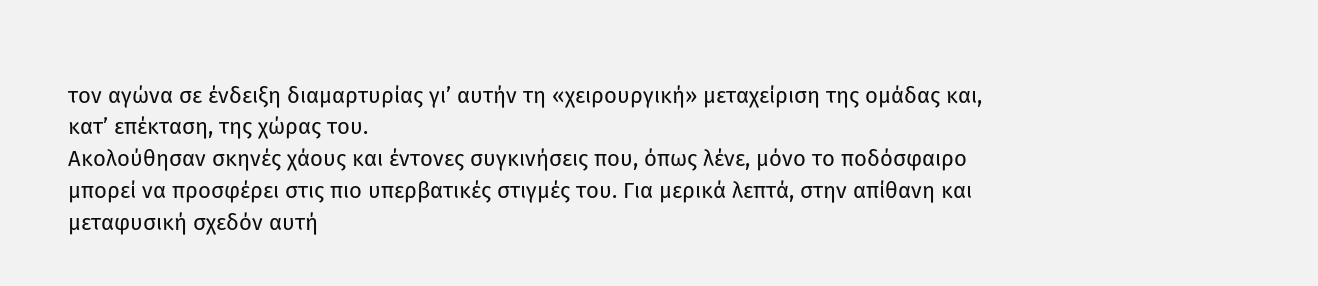τον αγώνα σε ένδειξη διαμαρτυρίας γι’ αυτήν τη «χειρουργική» μεταχείριση της ομάδας και, κατ’ επέκταση, της χώρας του.
Ακολούθησαν σκηνές χάους και έντονες συγκινήσεις που, όπως λένε, μόνο το ποδόσφαιρο μπορεί να προσφέρει στις πιο υπερβατικές στιγμές του. Για μερικά λεπτά, στην απίθανη και μεταφυσική σχεδόν αυτή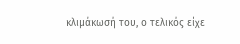κλιμάκωσή του, ο τελικός είχε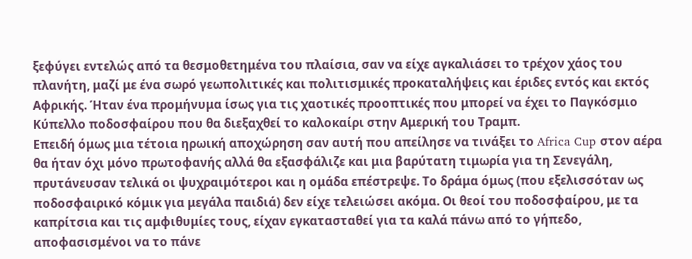ξεφύγει εντελώς από τα θεσμοθετημένα του πλαίσια, σαν να είχε αγκαλιάσει το τρέχον χάος του πλανήτη, μαζί με ένα σωρό γεωπολιτικές και πολιτισμικές προκαταλήψεις και έριδες εντός και εκτός Αφρικής. Ήταν ένα προμήνυμα ίσως για τις χαοτικές προοπτικές που μπορεί να έχει το Παγκόσμιο Κύπελλο ποδοσφαίρου που θα διεξαχθεί το καλοκαίρι στην Αμερική του Τραμπ.
Επειδή όμως μια τέτοια ηρωική αποχώρηση σαν αυτή που απείλησε να τινάξει το Africa Cup στον αέρα θα ήταν όχι μόνο πρωτοφανής αλλά θα εξασφάλιζε και μια βαρύτατη τιμωρία για τη Σενεγάλη, πρυτάνευσαν τελικά οι ψυχραιμότεροι και η ομάδα επέστρεψε. Το δράμα όμως (που εξελισσόταν ως ποδοσφαιρικό κόμικ για μεγάλα παιδιά) δεν είχε τελειώσει ακόμα. Οι θεοί του ποδοσφαίρου, με τα καπρίτσια και τις αμφιθυμίες τους, είχαν εγκατασταθεί για τα καλά πάνω από το γήπεδο, αποφασισμένοι να το πάνε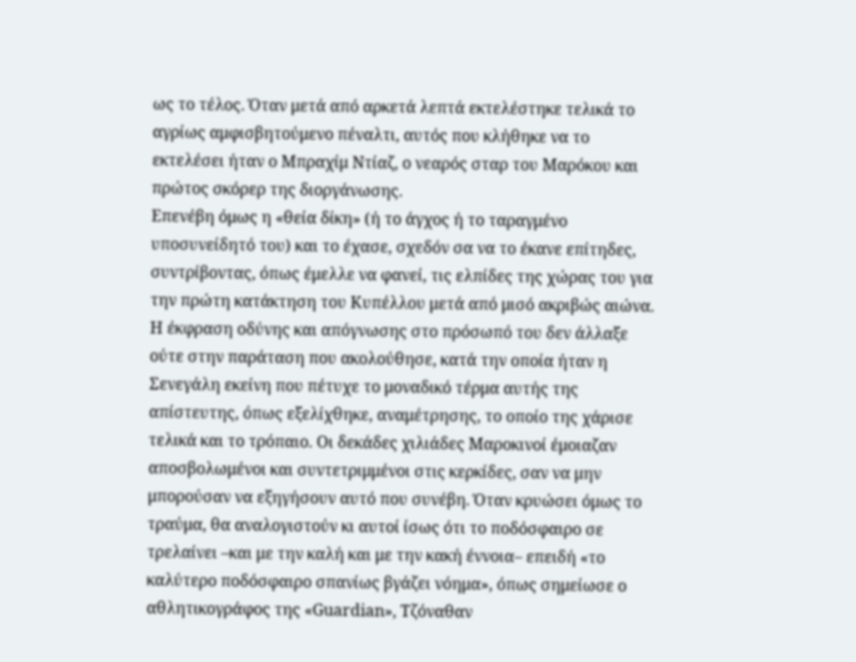ως το τέλος. Όταν μετά από αρκετά λεπτά εκτελέστηκε τελικά το αγρίως αμφισβητούμενο πέναλτι, αυτός που κλήθηκε να το εκτελέσει ήταν ο Μπραχίμ Ντίαζ, ο νεαρός σταρ του Μαρόκου και πρώτος σκόρερ της διοργάνωσης.
Επενέβη όμως η «θεία δίκη» (ή το άγχος ή το ταραγμένο υποσυνείδητό του) και το έχασε, σχεδόν σα να το έκανε επίτηδες, συντρίβοντας, όπως έμελλε να φανεί, τις ελπίδες της χώρας του για την πρώτη κατάκτηση του Κυπέλλου μετά από μισό ακριβώς αιώνα. Η έκφραση οδύνης και απόγνωσης στο πρόσωπό του δεν άλλαξε ούτε στην παράταση που ακολούθησε, κατά την οποία ήταν η Σενεγάλη εκείνη που πέτυχε το μοναδικό τέρμα αυτής της απίστευτης, όπως εξελίχθηκε, αναμέτρησης, το οποίο της χάρισε τελικά και το τρόπαιο. Οι δεκάδες χιλιάδες Μαροκινοί έμοιαζαν αποσβολωμένοι και συντετριμμένοι στις κερκίδες, σαν να μην μπορούσαν να εξηγήσουν αυτό που συνέβη. Όταν κρυώσει όμως το τραύμα, θα αναλογιστούν κι αυτοί ίσως ότι το ποδόσφαιρο σε τρελαίνει –και με την καλή και με την κακή έννοια– επειδή «το καλύτερο ποδόσφαιρο σπανίως βγάζει νόημα», όπως σημείωσε ο αθλητικογράφος της «Guardian», Τζόναθαν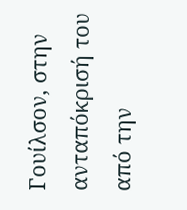Γουίλσον, στην ανταπόκρισή του από την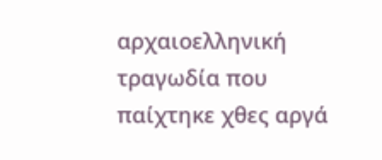αρχαιοελληνική τραγωδία που παίχτηκε χθες αργά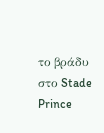το βράδυ στο Stade Prince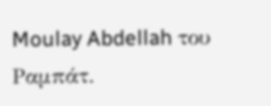Moulay Abdellah του Ραμπάτ.